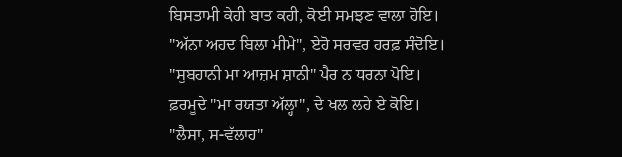ਬਿਸਤਾਮੀ ਕੇਹੀ ਬਾਤ ਕਹੀ, ਕੋਈ ਸਮਝਣ ਵਾਲਾ ਹੋਇ।
"ਅੱਨਾ ਅਹਦ ਬਿਲਾ ਮੀਮੇ", ਏਹੋ ਸਰਵਰ ਹਰਫ਼ ਸੰਦੋਇ।
"ਸੁਬਹਾਨੀ ਮਾ ਆਜ਼ਮ ਸ਼ਾਨੀ" ਪੈਰ ਨ ਧਰਨਾ ਪੋਇ।
ਫ਼ਰਮੂਦੇ "ਮਾ ਰਯਤਾ ਅੱਲ੍ਹਾ", ਦੇ ਖਲ ਲਹੇ ਏ ਕੋਇ।
"ਲੈਸਾ, ਸ-ਵੱਲਾਹ"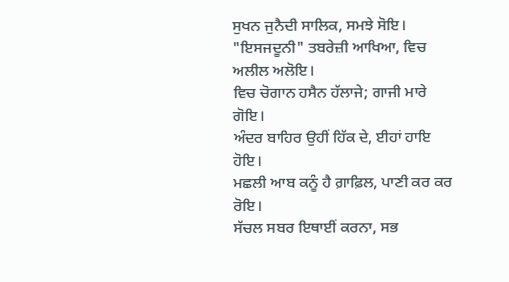ਸੁਖਨ ਜੁਨੈਦੀ ਸਾਲਿਕ, ਸਮਝੇ ਸੋਇ।
"ਇਸਜਦੂਨੀ" ਤਬਰੇਜ਼ੀ ਆਖਿਆ, ਵਿਚ ਅਲੀਲ ਅਲੋਇ।
ਵਿਚ ਚੋਗਾਨ ਹਸੈਨ ਹੱਲਾਜੇ; ਗਾਜੀ ਮਾਰੇ ਗੋਇ।
ਅੰਦਰ ਬਾਹਿਰ ਉਹੀਂ ਹਿੱਕ ਦੇ, ਈਹਾਂ ਹਾਇ ਹੋਇ।
ਮਛਲੀ ਆਬ ਕਨੂੰ ਹੈ ਗ਼ਾਫ਼ਿਲ, ਪਾਣੀ ਕਰ ਕਰ ਰੋਇ।
ਸੱਚਲ ਸਬਰ ਇਥਾਈਂ ਕਰਨਾ, ਸਭ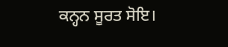ਕਨ੍ਹਨ ਸੂਰਤ ਸੋਇ।